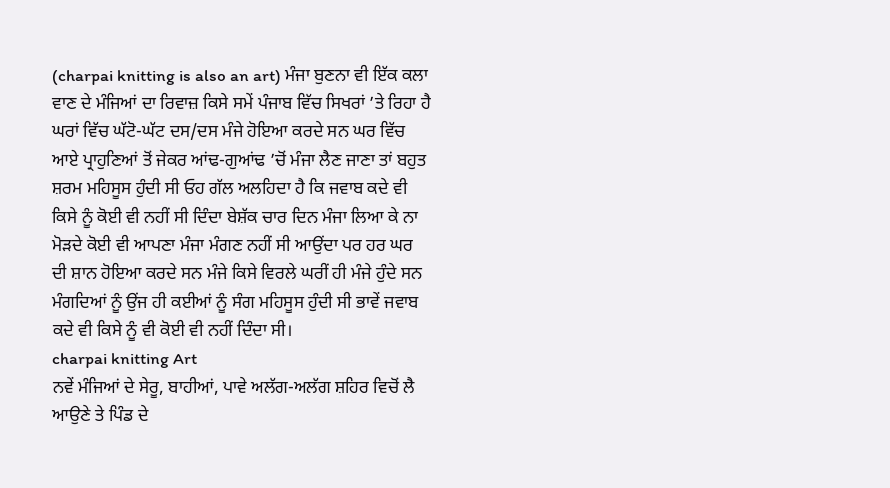(charpai knitting is also an art) ਮੰਜਾ ਬੁਣਨਾ ਵੀ ਇੱਕ ਕਲਾ
ਵਾਣ ਦੇ ਮੰਜਿਆਂ ਦਾ ਰਿਵਾਜ਼ ਕਿਸੇ ਸਮੇਂ ਪੰਜਾਬ ਵਿੱਚ ਸਿਖਰਾਂ ’ਤੇ ਰਿਹਾ ਹੈ ਘਰਾਂ ਵਿੱਚ ਘੱਟੋ-ਘੱਟ ਦਸ/ਦਸ ਮੰਜੇ ਹੋਇਆ ਕਰਦੇ ਸਨ ਘਰ ਵਿੱਚ ਆਏ ਪ੍ਰਾਹੁਣਿਆਂ ਤੋਂ ਜੇਕਰ ਆਂਢ-ਗੁਆਂਢ ’ਚੋਂ ਮੰਜਾ ਲੈਣ ਜਾਣਾ ਤਾਂ ਬਹੁਤ ਸ਼ਰਮ ਮਹਿਸੂਸ ਹੁੰਦੀ ਸੀ ਓਹ ਗੱਲ ਅਲਹਿਦਾ ਹੈ ਕਿ ਜਵਾਬ ਕਦੇ ਵੀ ਕਿਸੇ ਨੂੰ ਕੋਈ ਵੀ ਨਹੀਂ ਸੀ ਦਿੰਦਾ ਬੇਸ਼ੱਕ ਚਾਰ ਦਿਨ ਮੰਜਾ ਲਿਆ ਕੇ ਨਾ ਮੋੜਦੇ ਕੋਈ ਵੀ ਆਪਣਾ ਮੰਜਾ ਮੰਗਣ ਨਹੀਂ ਸੀ ਆਉਂਦਾ ਪਰ ਹਰ ਘਰ ਦੀ ਸ਼ਾਨ ਹੋਇਆ ਕਰਦੇ ਸਨ ਮੰਜੇ ਕਿਸੇ ਵਿਰਲੇ ਘਰੀਂ ਹੀ ਮੰਜੇ ਹੁੰਦੇ ਸਨ ਮੰਗਦਿਆਂ ਨੂੰ ਉਂਜ ਹੀ ਕਈਆਂ ਨੂੰ ਸੰਗ ਮਹਿਸੂਸ ਹੁੰਦੀ ਸੀ ਭਾਵੇਂ ਜਵਾਬ ਕਦੇ ਵੀ ਕਿਸੇ ਨੂੰ ਵੀ ਕੋਈ ਵੀ ਨਹੀਂ ਦਿੰਦਾ ਸੀ।
charpai knitting Art
ਨਵੇਂ ਮੰਜਿਆਂ ਦੇ ਸੇਰੂ, ਬਾਹੀਆਂ, ਪਾਵੇ ਅਲੱਗ-ਅਲੱਗ ਸ਼ਹਿਰ ਵਿਚੋਂ ਲੈ ਆਉਣੇ ਤੇ ਪਿੰਡ ਦੇ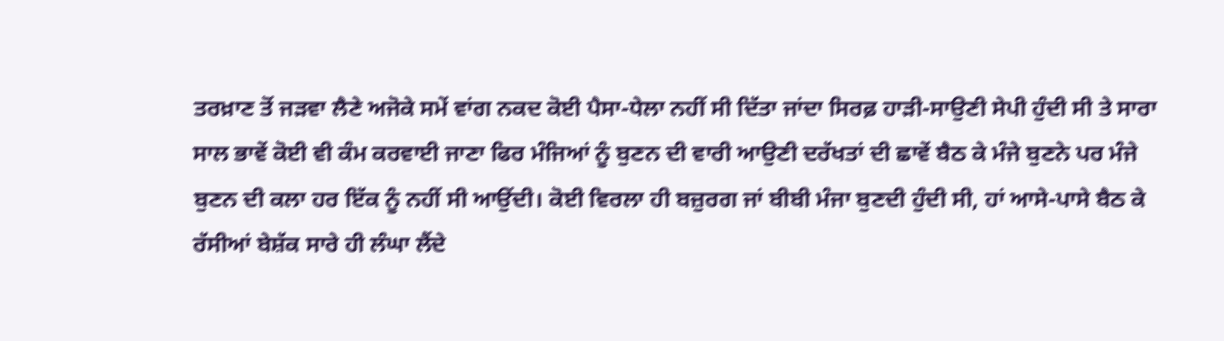ਤਰਖ਼ਾਣ ਤੋਂ ਜੜਵਾ ਲੈਣੇ ਅਜੋਕੇ ਸਮੇਂ ਵਾਂਗ ਨਕਦ ਕੋਈ ਪੈਸਾ-ਧੇਲਾ ਨਹੀਂ ਸੀ ਦਿੱਤਾ ਜਾਂਦਾ ਸਿਰਫ਼ ਹਾੜੀ-ਸਾਉਣੀ ਸੇਪੀ ਹੁੰਦੀ ਸੀ ਤੇ ਸਾਰਾ ਸਾਲ ਭਾਵੇਂ ਕੋਈ ਵੀ ਕੰਮ ਕਰਵਾਈ ਜਾਣਾ ਫਿਰ ਮੰਜਿਆਂ ਨੂੰ ਬੁਣਨ ਦੀ ਵਾਰੀ ਆਉਣੀ ਦਰੱਖਤਾਂ ਦੀ ਛਾਵੇਂ ਬੈਠ ਕੇ ਮੰਜੇ ਬੁਣਨੇ ਪਰ ਮੰਜੇ ਬੁਣਨ ਦੀ ਕਲਾ ਹਰ ਇੱਕ ਨੂੰ ਨਹੀਂ ਸੀ ਆਉਂਦੀ। ਕੋਈ ਵਿਰਲਾ ਹੀ ਬਜ਼ੁਰਗ ਜਾਂ ਬੀਬੀ ਮੰਜਾ ਬੁਣਦੀ ਹੁੰਦੀ ਸੀ, ਹਾਂ ਆਸੇ-ਪਾਸੇ ਬੈਠ ਕੇ ਰੱਸੀਆਂ ਬੇਸ਼ੱਕ ਸਾਰੇ ਹੀ ਲੰਘਾ ਲੈਂਦੇ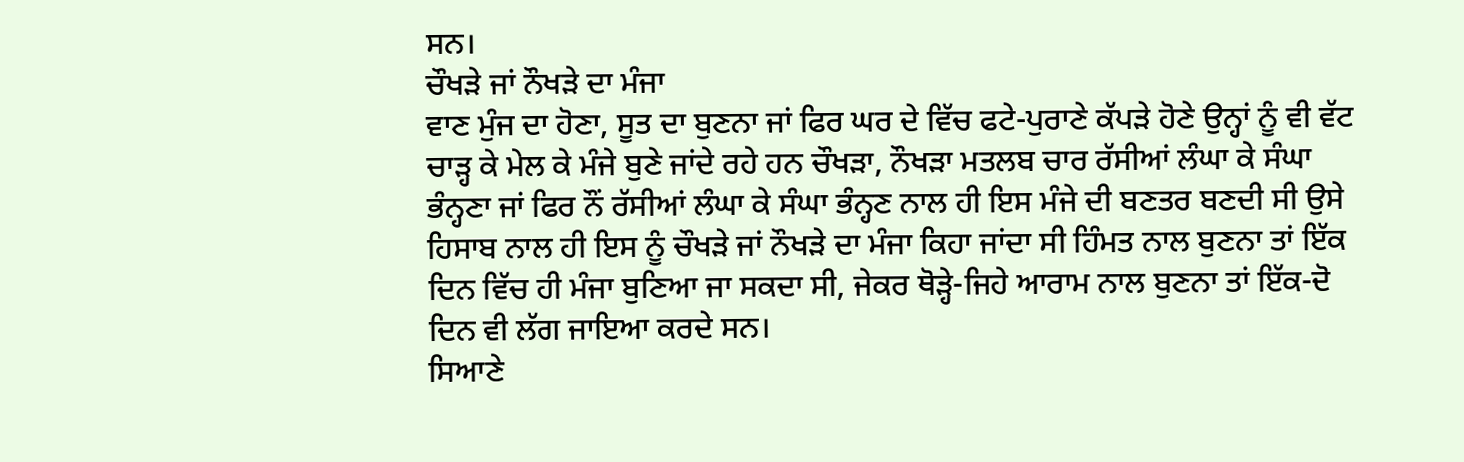ਸਨ।
ਚੌਖੜੇ ਜਾਂ ਨੌਖੜੇ ਦਾ ਮੰਜਾ
ਵਾਣ ਮੁੰਜ ਦਾ ਹੋਣਾ, ਸੂਤ ਦਾ ਬੁਣਨਾ ਜਾਂ ਫਿਰ ਘਰ ਦੇ ਵਿੱਚ ਫਟੇ-ਪੁਰਾਣੇ ਕੱਪੜੇ ਹੋਣੇ ਉਨ੍ਹਾਂ ਨੂੰ ਵੀ ਵੱਟ ਚਾੜ੍ਹ ਕੇ ਮੇਲ ਕੇ ਮੰਜੇ ਬੁਣੇ ਜਾਂਦੇ ਰਹੇ ਹਨ ਚੌਖੜਾ, ਨੌਖੜਾ ਮਤਲਬ ਚਾਰ ਰੱਸੀਆਂ ਲੰਘਾ ਕੇ ਸੰਘਾ ਭੰਨ੍ਹਣਾ ਜਾਂ ਫਿਰ ਨੌਂ ਰੱਸੀਆਂ ਲੰਘਾ ਕੇ ਸੰਘਾ ਭੰਨ੍ਹਣ ਨਾਲ ਹੀ ਇਸ ਮੰਜੇ ਦੀ ਬਣਤਰ ਬਣਦੀ ਸੀ ਉਸੇ ਹਿਸਾਬ ਨਾਲ ਹੀ ਇਸ ਨੂੰ ਚੌਖੜੇ ਜਾਂ ਨੌਖੜੇ ਦਾ ਮੰਜਾ ਕਿਹਾ ਜਾਂਦਾ ਸੀ ਹਿੰਮਤ ਨਾਲ ਬੁਣਨਾ ਤਾਂ ਇੱਕ ਦਿਨ ਵਿੱਚ ਹੀ ਮੰਜਾ ਬੁਣਿਆ ਜਾ ਸਕਦਾ ਸੀ, ਜੇਕਰ ਥੋੜ੍ਹੇ-ਜਿਹੇ ਆਰਾਮ ਨਾਲ ਬੁਣਨਾ ਤਾਂ ਇੱਕ-ਦੋ ਦਿਨ ਵੀ ਲੱਗ ਜਾਇਆ ਕਰਦੇ ਸਨ।
ਸਿਆਣੇ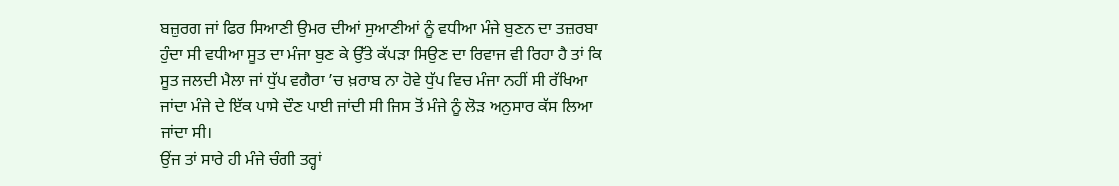ਬਜ਼ੁਰਗ ਜਾਂ ਫਿਰ ਸਿਆਣੀ ਉਮਰ ਦੀਆਂ ਸੁਆਣੀਆਂ ਨੂੰ ਵਧੀਆ ਮੰਜੇ ਬੁਣਨ ਦਾ ਤਜ਼ਰਬਾ ਹੁੰਦਾ ਸੀ ਵਧੀਆ ਸੂਤ ਦਾ ਮੰਜਾ ਬੁਣ ਕੇ ਉੱਤੇ ਕੱਪੜਾ ਸਿਉਣ ਦਾ ਰਿਵਾਜ ਵੀ ਰਿਹਾ ਹੈ ਤਾਂ ਕਿ ਸੂਤ ਜਲਦੀ ਮੈਲਾ ਜਾਂ ਧੁੱਪ ਵਗੈਰਾ ’ਚ ਖ਼ਰਾਬ ਨਾ ਹੋਵੇ ਧੁੱਪ ਵਿਚ ਮੰਜਾ ਨਹੀਂ ਸੀ ਰੱਖਿਆ ਜਾਂਦਾ ਮੰਜੇ ਦੇ ਇੱਕ ਪਾਸੇ ਦੌਣ ਪਾਈ ਜਾਂਦੀ ਸੀ ਜਿਸ ਤੋਂ ਮੰਜੇ ਨੂੰ ਲੋੜ ਅਨੁਸਾਰ ਕੱਸ ਲਿਆ ਜਾਂਦਾ ਸੀ।
ਉਂਜ ਤਾਂ ਸਾਰੇ ਹੀ ਮੰਜੇ ਚੰਗੀ ਤਰ੍ਹਾਂ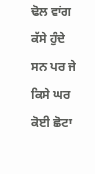ਢੋਲ ਵਾਂਗ ਕੱਸੇ ਹੁੰਦੇ ਸਨ ਪਰ ਜੇ ਕਿਸੇ ਘਰ ਕੋਈ ਛੋਟਾ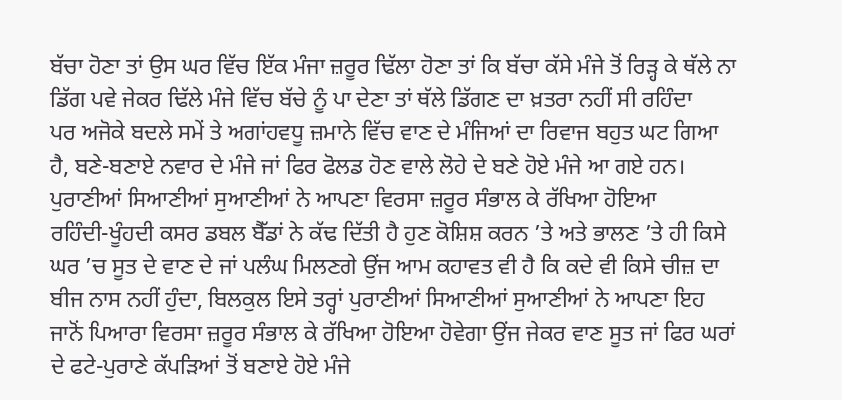ਬੱਚਾ ਹੋਣਾ ਤਾਂ ਉਸ ਘਰ ਵਿੱਚ ਇੱਕ ਮੰਜਾ ਜ਼ਰੂਰ ਢਿੱਲਾ ਹੋਣਾ ਤਾਂ ਕਿ ਬੱਚਾ ਕੱਸੇ ਮੰਜੇ ਤੋਂ ਰਿੜ੍ਹ ਕੇ ਥੱਲੇ ਨਾ ਡਿੱਗ ਪਵੇ ਜੇਕਰ ਢਿੱਲੇ ਮੰਜੇ ਵਿੱਚ ਬੱਚੇ ਨੂੰ ਪਾ ਦੇਣਾ ਤਾਂ ਥੱਲੇ ਡਿੱਗਣ ਦਾ ਖ਼ਤਰਾ ਨਹੀਂ ਸੀ ਰਹਿੰਦਾ
ਪਰ ਅਜੋਕੇ ਬਦਲੇ ਸਮੇਂ ਤੇ ਅਗਾਂਹਵਧੂ ਜ਼ਮਾਨੇ ਵਿੱਚ ਵਾਣ ਦੇ ਮੰਜਿਆਂ ਦਾ ਰਿਵਾਜ ਬਹੁਤ ਘਟ ਗਿਆ ਹੈ, ਬਣੇ-ਬਣਾਏ ਨਵਾਰ ਦੇ ਮੰਜੇ ਜਾਂ ਫਿਰ ਫੋਲਡ ਹੋਣ ਵਾਲੇ ਲੋਹੇ ਦੇ ਬਣੇ ਹੋਏ ਮੰਜੇ ਆ ਗਏ ਹਨ।
ਪੁਰਾਣੀਆਂ ਸਿਆਣੀਆਂ ਸੁਆਣੀਆਂ ਨੇ ਆਪਣਾ ਵਿਰਸਾ ਜ਼ਰੂਰ ਸੰਭਾਲ ਕੇ ਰੱਖਿਆ ਹੋਇਆ
ਰਹਿੰਦੀ-ਖੂੰਹਦੀ ਕਸਰ ਡਬਲ ਬੈੱਡਾਂ ਨੇ ਕੱਢ ਦਿੱਤੀ ਹੈ ਹੁਣ ਕੋਸ਼ਿਸ਼ ਕਰਨ ’ਤੇ ਅਤੇ ਭਾਲਣ ’ਤੇ ਹੀ ਕਿਸੇ ਘਰ ’ਚ ਸੂਤ ਦੇ ਵਾਣ ਦੇ ਜਾਂ ਪਲੰਘ ਮਿਲਣਗੇ ਉਂਜ ਆਮ ਕਹਾਵਤ ਵੀ ਹੈ ਕਿ ਕਦੇ ਵੀ ਕਿਸੇ ਚੀਜ਼ ਦਾ ਬੀਜ ਨਾਸ ਨਹੀਂ ਹੁੰਦਾ, ਬਿਲਕੁਲ ਇਸੇ ਤਰ੍ਹਾਂ ਪੁਰਾਣੀਆਂ ਸਿਆਣੀਆਂ ਸੁਆਣੀਆਂ ਨੇ ਆਪਣਾ ਇਹ ਜਾਨੋਂ ਪਿਆਰਾ ਵਿਰਸਾ ਜ਼ਰੂਰ ਸੰਭਾਲ ਕੇ ਰੱਖਿਆ ਹੋਇਆ ਹੋਵੇਗਾ ਉਂਜ ਜੇਕਰ ਵਾਣ ਸੂਤ ਜਾਂ ਫਿਰ ਘਰਾਂ ਦੇ ਫਟੇ-ਪੁਰਾਣੇ ਕੱਪੜਿਆਂ ਤੋਂ ਬਣਾਏ ਹੋਏ ਮੰਜੇ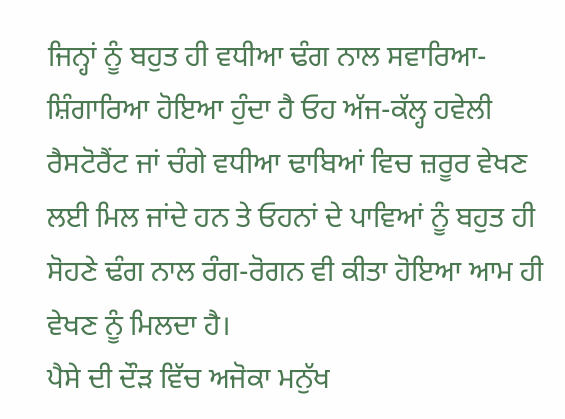ਜਿਨ੍ਹਾਂ ਨੂੰ ਬਹੁਤ ਹੀ ਵਧੀਆ ਢੰਗ ਨਾਲ ਸਵਾਰਿਆ-ਸ਼ਿੰਗਾਰਿਆ ਹੋਇਆ ਹੁੰਦਾ ਹੈ ਓਹ ਅੱਜ-ਕੱਲ੍ਹ ਹਵੇਲੀ ਰੈਸਟੋਰੈਂਟ ਜਾਂ ਚੰਗੇ ਵਧੀਆ ਢਾਬਿਆਂ ਵਿਚ ਜ਼ਰੂਰ ਵੇਖਣ ਲਈ ਮਿਲ ਜਾਂਦੇ ਹਨ ਤੇ ਓਹਨਾਂ ਦੇ ਪਾਵਿਆਂ ਨੂੰ ਬਹੁਤ ਹੀ ਸੋਹਣੇ ਢੰਗ ਨਾਲ ਰੰਗ-ਰੋਗਨ ਵੀ ਕੀਤਾ ਹੋਇਆ ਆਮ ਹੀ ਵੇਖਣ ਨੂੰ ਮਿਲਦਾ ਹੈ।
ਪੈਸੇ ਦੀ ਦੌੜ ਵਿੱਚ ਅਜੋਕਾ ਮਨੁੱਖ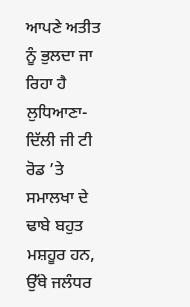ਆਪਣੇ ਅਤੀਤ ਨੂੰ ਭੁਲਦਾ ਜਾ ਰਿਹਾ ਹੈ
ਲੁਧਿਆਣਾ-ਦਿੱਲੀ ਜੀ ਟੀ ਰੋਡ ’ਤੇ ਸਮਾਲਖਾ ਦੇ ਢਾਬੇ ਬਹੁਤ ਮਸ਼ਹੂਰ ਹਨ, ਉੱਥੇ ਜਲੰਧਰ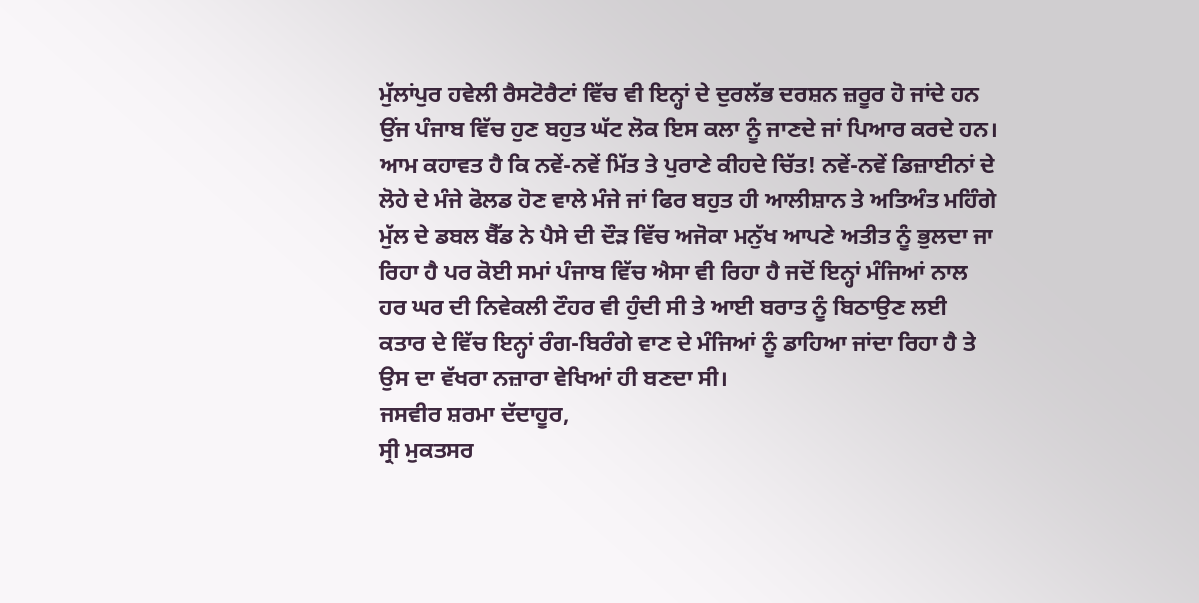ਮੁੱਲਾਂਪੁਰ ਹਵੇਲੀ ਰੈਸਟੋਰੈਟਾਂ ਵਿੱਚ ਵੀ ਇਨ੍ਹਾਂ ਦੇ ਦੁਰਲੱਭ ਦਰਸ਼ਨ ਜ਼ਰੂਰ ਹੋ ਜਾਂਦੇ ਹਨ ਉਂਜ ਪੰਜਾਬ ਵਿੱਚ ਹੁਣ ਬਹੁਤ ਘੱਟ ਲੋਕ ਇਸ ਕਲਾ ਨੂੰ ਜਾਣਦੇ ਜਾਂ ਪਿਆਰ ਕਰਦੇ ਹਨ। ਆਮ ਕਹਾਵਤ ਹੈ ਕਿ ਨਵੇਂ-ਨਵੇਂ ਮਿੱਤ ਤੇ ਪੁਰਾਣੇ ਕੀਹਦੇ ਚਿੱਤ! ਨਵੇਂ-ਨਵੇਂ ਡਿਜ਼ਾਈਨਾਂ ਦੇ ਲੋਹੇ ਦੇ ਮੰਜੇ ਫੋਲਡ ਹੋਣ ਵਾਲੇ ਮੰਜੇ ਜਾਂ ਫਿਰ ਬਹੁਤ ਹੀ ਆਲੀਸ਼ਾਨ ਤੇ ਅਤਿਅੰਤ ਮਹਿੰਗੇ ਮੁੱਲ ਦੇ ਡਬਲ ਬੈੱਡ ਨੇ ਪੈਸੇ ਦੀ ਦੌੜ ਵਿੱਚ ਅਜੋਕਾ ਮਨੁੱਖ ਆਪਣੇ ਅਤੀਤ ਨੂੰ ਭੁਲਦਾ ਜਾ ਰਿਹਾ ਹੈ ਪਰ ਕੋਈ ਸਮਾਂ ਪੰਜਾਬ ਵਿੱਚ ਐਸਾ ਵੀ ਰਿਹਾ ਹੈ ਜਦੋਂ ਇਨ੍ਹਾਂ ਮੰਜਿਆਂ ਨਾਲ ਹਰ ਘਰ ਦੀ ਨਿਵੇਕਲੀ ਟੌਹਰ ਵੀ ਹੁੰਦੀ ਸੀ ਤੇ ਆਈ ਬਰਾਤ ਨੂੰ ਬਿਠਾਉਣ ਲਈ ਕਤਾਰ ਦੇ ਵਿੱਚ ਇਨ੍ਹਾਂ ਰੰਗ-ਬਿਰੰਗੇ ਵਾਣ ਦੇ ਮੰਜਿਆਂ ਨੂੰ ਡਾਹਿਆ ਜਾਂਦਾ ਰਿਹਾ ਹੈ ਤੇ ਉਸ ਦਾ ਵੱਖਰਾ ਨਜ਼ਾਰਾ ਵੇਖਿਆਂ ਹੀ ਬਣਦਾ ਸੀ।
ਜਸਵੀਰ ਸ਼ਰਮਾ ਦੱਦਾਹੂਰ,
ਸ੍ਰੀ ਮੁਕਤਸਰ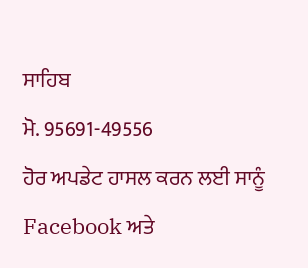ਸਾਹਿਬ
ਮੋ. 95691-49556
ਹੋਰ ਅਪਡੇਟ ਹਾਸਲ ਕਰਨ ਲਈ ਸਾਨੂੰ Facebook ਅਤੇ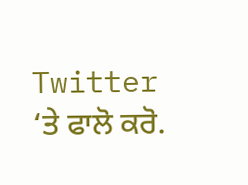Twitter ‘ਤੇ ਫਾਲੋ ਕਰੋ.